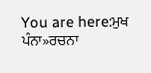You are here:ਮੁਖ ਪੰਨਾ»ਰਚਨਾ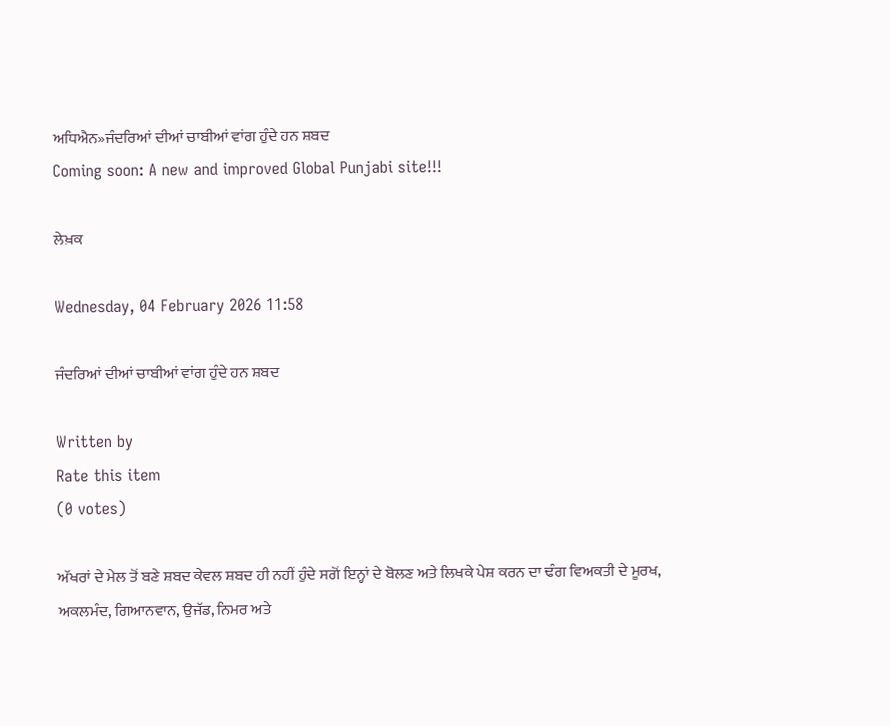ਅਧਿਐਨ»ਜੰਦਰਿਆਂ ਦੀਆਂ ਚਾਬੀਆਂ ਵਾਂਗ ਹੁੰਦੇ ਹਨ ਸ਼ਬਦ
Coming soon: A new and improved Global Punjabi site!!!

ਲੇਖ਼ਕ

Wednesday, 04 February 2026 11:58

ਜੰਦਰਿਆਂ ਦੀਆਂ ਚਾਬੀਆਂ ਵਾਂਗ ਹੁੰਦੇ ਹਨ ਸ਼ਬਦ

Written by
Rate this item
(0 votes)

ਅੱਖਰਾਂ ਦੇ ਮੇਲ ਤੋਂ ਬਣੇ ਸ਼ਬਦ ਕੇਵਲ ਸ਼ਬਦ ਹੀ ਨਹੀਂ ਹੁੰਦੇ ਸਗੋਂ ਇਨ੍ਹਾਂ ਦੇ ਬੋਲਣ ਅਤੇ ਲਿਖਕੇ ਪੇਸ਼ ਕਰਨ ਦਾ ਢੰਗ ਵਿਅਕਤੀ ਦੇ ਮੂਰਖ, ਅਕਲਮੰਦ, ਗਿਆਨਵਾਨ, ਉਜੱਡ, ਨਿਮਰ ਅਤੇ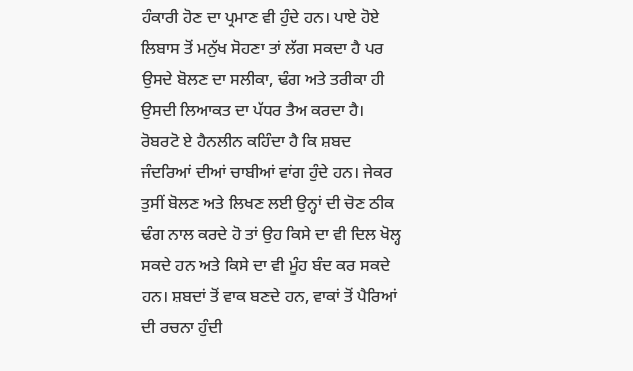ਹੰਕਾਰੀ ਹੋਣ ਦਾ ਪ੍ਰਮਾਣ ਵੀ ਹੁੰਦੇ ਹਨ। ਪਾਏ ਹੋਏ ਲਿਬਾਸ ਤੋਂ ਮਨੁੱਖ ਸੋਹਣਾ ਤਾਂ ਲੱਗ ਸਕਦਾ ਹੈ ਪਰ ਉਸਦੇ ਬੋਲਣ ਦਾ ਸਲੀਕਾ, ਢੰਗ ਅਤੇ ਤਰੀਕਾ ਹੀ ਉਸਦੀ ਲਿਆਕਤ ਦਾ ਪੱਧਰ ਤੈਅ ਕਰਦਾ ਹੈ। ਰੋਬਰਟੋ ਏ ਹੈਨਲੀਨ ਕਹਿੰਦਾ ਹੈ ਕਿ ਸ਼ਬਦ ਜੰਦਰਿਆਂ ਦੀਆਂ ਚਾਬੀਆਂ ਵਾਂਗ ਹੁੰਦੇ ਹਨ। ਜੇਕਰ ਤੁਸੀਂ ਬੋਲਣ ਅਤੇ ਲਿਖਣ ਲਈ ਉਨ੍ਹਾਂ ਦੀ ਚੋਣ ਠੀਕ ਢੰਗ ਨਾਲ ਕਰਦੇ ਹੋ ਤਾਂ ਉਹ ਕਿਸੇ ਦਾ ਵੀ ਦਿਲ ਖੋਲ੍ਹ ਸਕਦੇ ਹਨ ਅਤੇ ਕਿਸੇ ਦਾ ਵੀ ਮੂੰਹ ਬੰਦ ਕਰ ਸਕਦੇ ਹਨ। ਸ਼ਬਦਾਂ ਤੋਂ ਵਾਕ ਬਣਦੇ ਹਨ, ਵਾਕਾਂ ਤੋਂ ਪੈਰਿਆਂ ਦੀ ਰਚਨਾ ਹੁੰਦੀ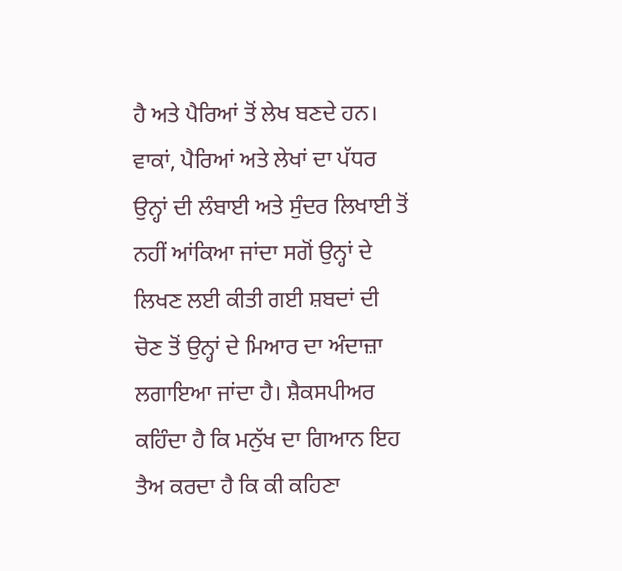ਹੈ ਅਤੇ ਪੈਰਿਆਂ ਤੋਂ ਲੇਖ ਬਣਦੇ ਹਨ। ਵਾਕਾਂ, ਪੈਰਿਆਂ ਅਤੇ ਲੇਖਾਂ ਦਾ ਪੱਧਰ ਉਨ੍ਹਾਂ ਦੀ ਲੰਬਾਈ ਅਤੇ ਸੁੰਦਰ ਲਿਖਾਈ ਤੋਂ ਨਹੀਂ ਆਂਕਿਆ ਜਾਂਦਾ ਸਗੋਂ ਉਨ੍ਹਾਂ ਦੇ ਲਿਖਣ ਲਈ ਕੀਤੀ ਗਈ ਸ਼ਬਦਾਂ ਦੀ ਚੋਣ ਤੋਂ ਉਨ੍ਹਾਂ ਦੇ ਮਿਆਰ ਦਾ ਅੰਦਾਜ਼ਾ ਲਗਾਇਆ ਜਾਂਦਾ ਹੈ। ਸ਼ੈਕਸਪੀਅਰ ਕਹਿੰਦਾ ਹੈ ਕਿ ਮਨੁੱਖ ਦਾ ਗਿਆਨ ਇਹ ਤੈਅ ਕਰਦਾ ਹੈ ਕਿ ਕੀ ਕਹਿਣਾ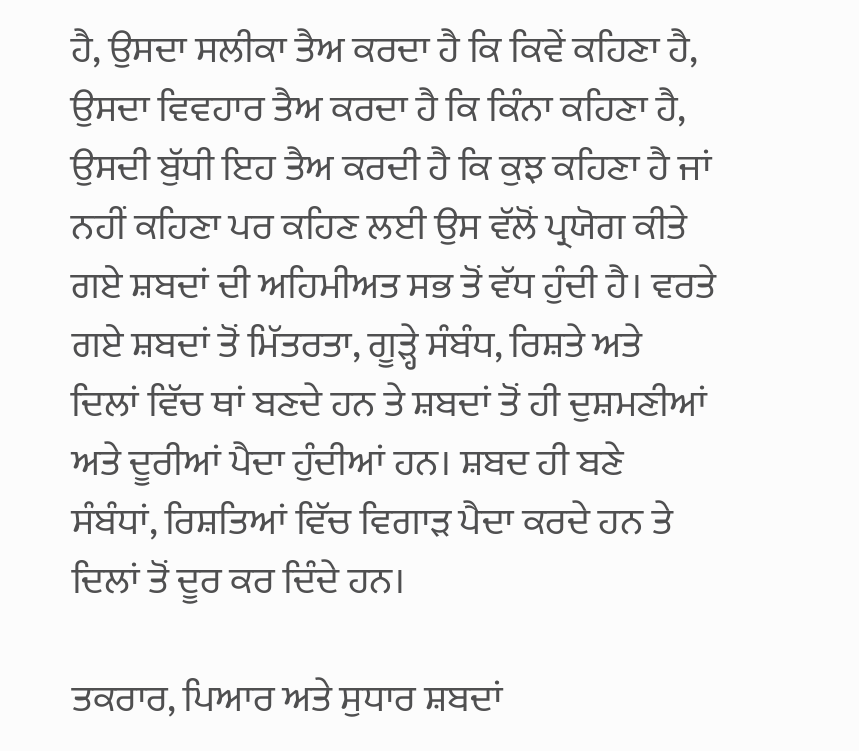ਹੈ, ਉਸਦਾ ਸਲੀਕਾ ਤੈਅ ਕਰਦਾ ਹੈ ਕਿ ਕਿਵੇਂ ਕਹਿਣਾ ਹੈ, ਉਸਦਾ ਵਿਵਹਾਰ ਤੈਅ ਕਰਦਾ ਹੈ ਕਿ ਕਿੰਨਾ ਕਹਿਣਾ ਹੈ, ਉਸਦੀ ਬੁੱਧੀ ਇਹ ਤੈਅ ਕਰਦੀ ਹੈ ਕਿ ਕੁਝ ਕਹਿਣਾ ਹੈ ਜਾਂ ਨਹੀਂ ਕਹਿਣਾ ਪਰ ਕਹਿਣ ਲਈ ਉਸ ਵੱਲੋਂ ਪ੍ਰਯੋਗ ਕੀਤੇ ਗਏ ਸ਼ਬਦਾਂ ਦੀ ਅਹਿਮੀਅਤ ਸਭ ਤੋਂ ਵੱਧ ਹੁੰਦੀ ਹੈ। ਵਰਤੇ ਗਏ ਸ਼ਬਦਾਂ ਤੋਂ ਮਿੱਤਰਤਾ, ਗੂੜ੍ਹੇ ਸੰਬੰਧ, ਰਿਸ਼ਤੇ ਅਤੇ ਦਿਲਾਂ ਵਿੱਚ ਥਾਂ ਬਣਦੇ ਹਨ ਤੇ ਸ਼ਬਦਾਂ ਤੋਂ ਹੀ ਦੁਸ਼ਮਣੀਆਂ ਅਤੇ ਦੂਰੀਆਂ ਪੈਦਾ ਹੁੰਦੀਆਂ ਹਨ। ਸ਼ਬਦ ਹੀ ਬਣੇ ਸੰਬੰਧਾਂ, ਰਿਸ਼ਤਿਆਂ ਵਿੱਚ ਵਿਗਾੜ ਪੈਦਾ ਕਰਦੇ ਹਨ ਤੇ ਦਿਲਾਂ ਤੋਂ ਦੂਰ ਕਰ ਦਿੰਦੇ ਹਨ।

ਤਕਰਾਰ, ਪਿਆਰ ਅਤੇ ਸੁਧਾਰ ਸ਼ਬਦਾਂ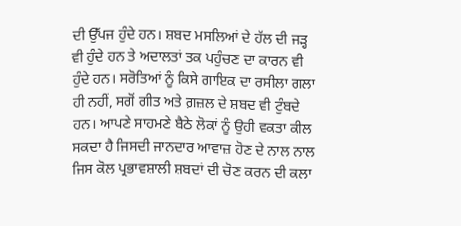ਦੀ ਉੱਪਜ ਹੁੰਦੇ ਹਨ। ਸ਼ਬਦ ਮਸਲਿਆਂ ਦੇ ਹੱਲ ਦੀ ਜੜ੍ਹ ਵੀ ਹੁੰਦੇ ਹਨ ਤੇ ਅਦਾਲਤਾਂ ਤਕ ਪਹੁੰਚਣ ਦਾ ਕਾਰਨ ਵੀ ਹੁੰਦੇ ਹਨ। ਸਰੋਤਿਆਂ ਨੂੰ ਕਿਸੇ ਗਾਇਕ ਦਾ ਰਸੀਲਾ ਗਲਾ ਹੀ ਨਹੀਂ, ਸਗੋਂ ਗੀਤ ਅਤੇ ਗ਼ਜ਼ਲ ਦੇ ਸ਼ਬਦ ਵੀ ਟੁੰਬਦੇ ਹਨ। ਆਪਣੇ ਸਾਹਮਣੇ ਬੈਠੇ ਲੋਕਾਂ ਨੂੰ ਉਹੀ ਵਕਤਾ ਕੀਲ ਸਕਦਾ ਹੈ ਜਿਸਦੀ ਜਾਨਦਾਰ ਆਵਾਜ਼ ਹੋਣ ਦੇ ਨਾਲ ਨਾਲ ਜਿਸ ਕੋਲ ਪ੍ਰਭਾਵਸ਼ਾਲੀ ਸ਼ਬਦਾਂ ਦੀ ਚੋਣ ਕਰਨ ਦੀ ਕਲਾ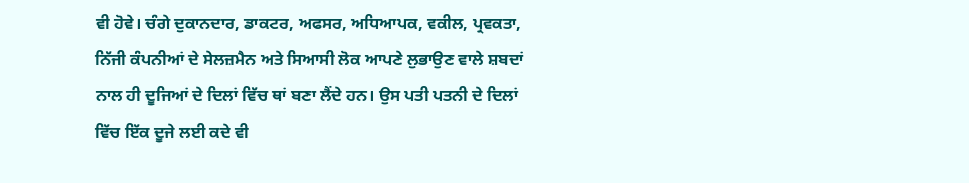ਵੀ ਹੋਵੇ। ਚੰਗੇ ਦੁਕਾਨਦਾਰ, ਡਾਕਟਰ, ਅਫਸਰ, ਅਧਿਆਪਕ, ਵਕੀਲ, ਪ੍ਰਵਕਤਾ, ਨਿੱਜੀ ਕੰਪਨੀਆਂ ਦੇ ਸੇਲਜ਼ਮੈਨ ਅਤੇ ਸਿਆਸੀ ਲੋਕ ਆਪਣੇ ਲੁਭਾਉਣ ਵਾਲੇ ਸ਼ਬਦਾਂ ਨਾਲ ਹੀ ਦੂਜਿਆਂ ਦੇ ਦਿਲਾਂ ਵਿੱਚ ਥਾਂ ਬਣਾ ਲੈਂਦੇ ਹਨ। ਉਸ ਪਤੀ ਪਤਨੀ ਦੇ ਦਿਲਾਂ ਵਿੱਚ ਇੱਕ ਦੂਜੇ ਲਈ ਕਦੇ ਵੀ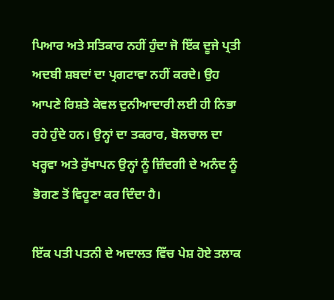ਪਿਆਰ ਅਤੇ ਸਤਿਕਾਰ ਨਹੀਂ ਹੁੰਦਾ ਜੋ ਇੱਕ ਦੂਜੇ ਪ੍ਰਤੀ ਅਦਬੀ ਸ਼ਬਦਾਂ ਦਾ ਪ੍ਰਗਟਾਵਾ ਨਹੀਂ ਕਰਦੇ। ਉਹ ਆਪਣੇ ਰਿਸ਼ਤੇ ਕੇਵਲ ਦੁਨੀਆਦਾਰੀ ਲਈ ਹੀ ਨਿਭਾ ਰਹੇ ਹੁੰਦੇ ਹਨ। ਉਨ੍ਹਾਂ ਦਾ ਤਕਰਾਰ, ਬੋਲਚਾਲ ਦਾ ਖਰ੍ਹਵਾ ਅਤੇ ਰੁੱਖਾਪਨ ਉਨ੍ਹਾਂ ਨੂੰ ਜ਼ਿੰਦਗੀ ਦੇ ਅਨੰਦ ਨੂੰ ਭੋਗਣ ਤੋਂ ਵਿਹੂਣਾ ਕਰ ਦਿੰਦਾ ਹੈ।

ਇੱਕ ਪਤੀ ਪਤਨੀ ਦੇ ਅਦਾਲਤ ਵਿੱਚ ਪੇਸ਼ ਹੋਏ ਤਲਾਕ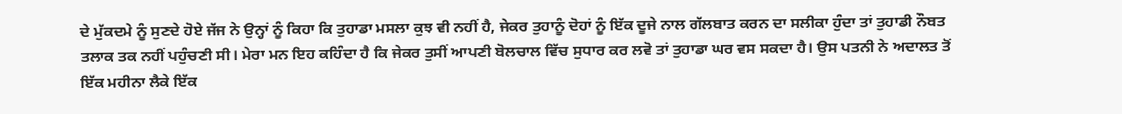ਦੇ ਮੁੱਕਦਮੇ ਨੂੰ ਸੁਣਦੇ ਹੋਏ ਜੱਜ ਨੇ ਉਨ੍ਹਾਂ ਨੂੰ ਕਿਹਾ ਕਿ ਤੁਹਾਡਾ ਮਸਲਾ ਕੁਝ ਵੀ ਨਹੀਂ ਹੈ, ਜੇਕਰ ਤੁਹਾਨੂੰ ਦੋਹਾਂ ਨੂੰ ਇੱਕ ਦੂਜੇ ਨਾਲ ਗੱਲਬਾਤ ਕਰਨ ਦਾ ਸਲੀਕਾ ਹੁੰਦਾ ਤਾਂ ਤੁਹਾਡੀ ਨੌਬਤ ਤਲਾਕ ਤਕ ਨਹੀਂ ਪਹੁੰਚਣੀ ਸੀ। ਮੇਰਾ ਮਨ ਇਹ ਕਹਿੰਦਾ ਹੈ ਕਿ ਜੇਕਰ ਤੁਸੀਂ ਆਪਣੀ ਬੋਲਚਾਲ ਵਿੱਚ ਸੁਧਾਰ ਕਰ ਲਵੋ ਤਾਂ ਤੁਹਾਡਾ ਘਰ ਵਸ ਸਕਦਾ ਹੈ। ਉਸ ਪਤਨੀ ਨੇ ਅਦਾਲਤ ਤੋਂ ਇੱਕ ਮਹੀਨਾ ਲੈਕੇ ਇੱਕ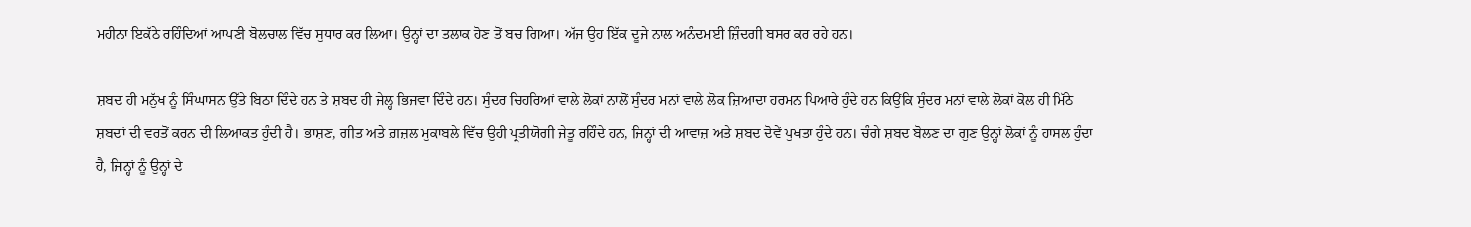ਮਹੀਨਾ ਇਕੱਠੇ ਰਹਿੰਦਿਆਂ ਆਪਣੀ ਬੋਲਚਾਲ ਵਿੱਚ ਸੁਧਾਰ ਕਰ ਲਿਆ। ਉਨ੍ਹਾਂ ਦਾ ਤਲਾਕ ਹੋਣ ਤੋਂ ਬਚ ਗਿਆ। ਅੱਜ ਉਹ ਇੱਕ ਦੂਜੇ ਨਾਲ ਅਨੰਦਮਈ ਜ਼ਿੰਦਗੀ ਬਸਰ ਕਰ ਰਹੇ ਹਨ।

ਸ਼ਬਦ ਹੀ ਮਨੁੱਖ ਨੂੰ ਸਿੰਘਾਸਨ ਉੱਤੇ ਬਿਠਾ ਦਿੰਦੇ ਹਨ ਤੇ ਸ਼ਬਦ ਹੀ ਜੇਲ੍ਹ ਭਿਜਵਾ ਦਿੰਦੇ ਹਨ। ਸੁੰਦਰ ਚਿਹਰਿਆਂ ਵਾਲੇ ਲੋਕਾਂ ਨਾਲੋਂ ਸੁੰਦਰ ਮਨਾਂ ਵਾਲੇ ਲੋਕ ਜ਼ਿਆਦਾ ਹਰਮਨ ਪਿਆਰੇ ਹੁੰਦੇ ਹਨ ਕਿਉਂਕਿ ਸੁੰਦਰ ਮਨਾਂ ਵਾਲੇ ਲੋਕਾਂ ਕੋਲ ਹੀ ਮਿੱਠੇ ਸ਼ਬਦਾਂ ਦੀ ਵਰਤੋਂ ਕਰਨ ਦੀ ਲਿਆਕਤ ਹੁੰਦੀ ਹੈ। ਭਾਸ਼ਣ, ਗੀਤ ਅਤੇ ਗ਼ਜ਼ਲ ਮੁਕਾਬਲੇ ਵਿੱਚ ਉਹੀ ਪ੍ਰਤੀਯੋਗੀ ਜੇਤੂ ਰਹਿੰਦੇ ਹਨ, ਜਿਨ੍ਹਾਂ ਦੀ ਆਵਾਜ਼ ਅਤੇ ਸ਼ਬਦ ਦੋਵੇਂ ਪੁਖਤਾ ਹੁੰਦੇ ਹਨ। ਚੰਗੇ ਸ਼ਬਦ ਬੋਲਣ ਦਾ ਗੁਣ ਉਨ੍ਹਾਂ ਲੋਕਾਂ ਨੂੰ ਹਾਸਲ ਹੁੰਦਾ ਹੈ, ਜਿਨ੍ਹਾਂ ਨੂੰ ਉਨ੍ਹਾਂ ਦੇ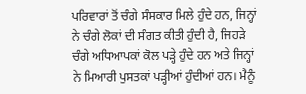ਪਰਿਵਾਰਾਂ ਤੋਂ ਚੰਗੇ ਸੰਸਕਾਰ ਮਿਲੇ ਹੁੰਦੇ ਹਨ, ਜਿਨ੍ਹਾਂ ਨੇ ਚੰਗੇ ਲੋਕਾਂ ਦੀ ਸੰਗਤ ਕੀਤੀ ਹੁੰਦੀ ਹੈ, ਜਿਹੜੇ ਚੰਗੇ ਅਧਿਆਪਕਾਂ ਕੋਲ ਪੜ੍ਹੇ ਹੁੰਦੇ ਹਨ ਅਤੇ ਜਿਨ੍ਹਾਂ ਨੇ ਮਿਆਰੀ ਪੁਸਤਕਾਂ ਪੜ੍ਹੀਆਂ ਹੁੰਦੀਆਂ ਹਨ। ਮੈਨੂੰ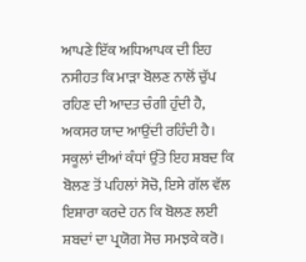ਆਪਣੇ ਇੱਕ ਅਧਿਆਪਕ ਦੀ ਇਹ ਨਸੀਹਤ ਕਿ ਮਾੜਾ ਬੋਲਣ ਨਾਲੋਂ ਚੁੱਪ ਰਹਿਣ ਦੀ ਆਦਤ ਚੰਗੀ ਹੁੰਦੀ ਹੈ, ਅਕਸਰ ਯਾਦ ਆਉਂਦੀ ਰਹਿੰਦੀ ਹੈ। ਸਕੂਲਾਂ ਦੀਆਂ ਕੰਧਾਂ ਉੱਤੇ ਇਹ ਸ਼ਬਦ ਕਿ ਬੋਲਣ ਤੋਂ ਪਹਿਲਾਂ ਸੋਚੋ, ਇਸੇ ਗੱਲ ਵੱਲ ਇਸ਼ਾਰਾ ਕਰਦੇ ਹਨ ਕਿ ਬੋਲਣ ਲਈ ਸ਼ਬਦਾਂ ਦਾ ਪ੍ਰਯੋਗ ਸੋਚ ਸਮਝਕੇ ਕਰੋ।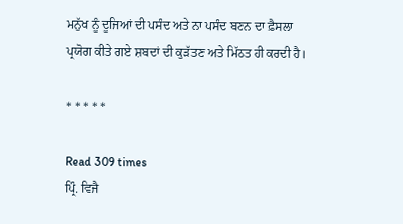ਮਨੁੱਖ ਨੂੰ ਦੂਜਿਆਂ ਦੀ ਪਸੰਦ ਅਤੇ ਨਾ ਪਸੰਦ ਬਣਨ ਦਾ ਫ਼ੈਸਲਾ ਪ੍ਰਯੋਗ ਕੀਤੇ ਗਏ ਸ਼ਬਦਾਂ ਦੀ ਕੁੜੱਤਣ ਅਤੇ ਮਿੱਠਤ ਹੀ ਕਰਦੀ ਹੈ।

* * * * *

Read 309 times
ਪ੍ਰਿੰ. ਵਿਜੈ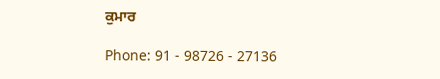ਕੁਮਾਰ

Phone: 91 - 98726 - 27136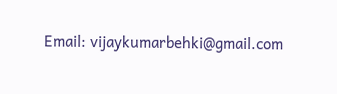Email: vijaykumarbehki@gmail.com